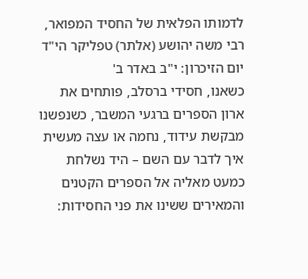לדמותו הפלאית של החסיד המפואר, רבי משה יהושע (אלתר) טפליקר הי"ד יום הזיכרון: י"ב באדר ב'
כשאנו, חסידי ברסלב, פותחים את ארון הספרים ברגעי המשבר, כשנפשנו מבקשת עידוד, נחמה או עצה מעשית איך לדבר עם השם – היד נשלחת כמעט מאליה אל הספרים הקטנים והמאירים ששינו את פני החסידות: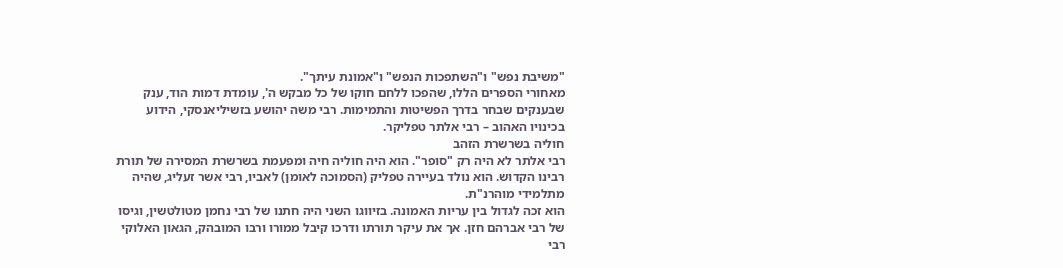"משיבת נפש" ו"השתפכות הנפש" ו"אמונת עיתך".
מאחורי הספרים הללו, שהפכו ללחם חוקו של כל מבקש ה', עומדת דמות הוד, ענק שבענקים שבחר בדרך הפשיטות והתמימות. רבי משה יהושע בזשיליאנסקי, הידוע בכינויו האהוב – רבי אלתר טפליקר.
חוליה בשרשרת הזהב
רבי אלתר לא היה רק "סופר". הוא היה חוליה חיה ומפעמת בשרשרת המסירה של תורת רבינו הקדוש. הוא נולד בעיירה טפליק (הסמוכה לאומן) לאביו, רבי אשר זעליג, שהיה מתלמידי מוהרנ"ת.
הוא זכה לגדול בין עריות האמונה. בזיווגו השני היה חתנו של רבי נחמן מטולטשין, וגיסו של רבי אברהם חזן. אך את עיקר תורתו ודרכו קיבל ממורו ורבו המובהק, הגאון האלוקי רבי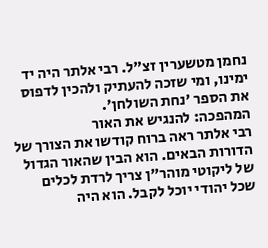נחמן מטשערין זצ"ל. רבי אלתר היה יד ימינו, ומי שזכה להעתיק ולהכין לדפוס את הספר 'נחת השולחן'.
המהפכה: להנגיש את האור
רבי אלתר ראה ברוח קודשו את הצורך של הדורות הבאים. הוא הבין שהאור הגדול של ליקוטי מוהר"ן צריך לרדת לכלים שכל יהודי יוכל לקבל. הוא היה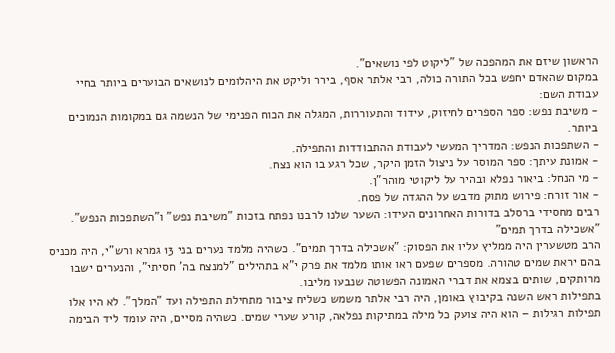הראשון שיזם את המהפכה של "ליקוט לפי נושאים".
במקום שהאדם יחפש בכל התורה כולה, רבי אלתר אסף, בירר וליקט את היהלומים לנושאים הבוערים ביותר בחיי עבודת השם:
- משיבת נפש: ספר הספרים לחיזוק, עידוד והתעוררות, המגלה את הכוח הפנימי של הנשמה גם במקומות הנמוכים ביותר.
- השתפכות הנפש: המדריך המעשי לעבודת ההתבודדות והתפילה.
- אמונת עיתך: ספר המוסר על ניצול הזמן היקר, שכל רגע בו הוא נצח.
- מי הנחל: ביאור נפלא ובהיר על ליקוטי מוהר"ן.
- אור זורח: פירוש מתוק מדבש על ההגדה של פסח.
רבים מחסידי ברסלב בדורות האחרונים העידו: השער שלנו לרבנו נפתח בזכות "משיבת נפש" ו"השתפכות הנפש".
"אשכילה בדרך תמים"
הרב מטשערין היה ממליץ עליו את הפסוק: "אשכילה בדרך תמים". כשהיה מלמד נערים בני 13 גמרא ורש"י, היה מכניס בהם יראת שמים טהורה. מספרים שפעם ראו אותו מלמד את פרק י"א בתהילים "למנצח בה' חסיתי", והנערים ישבו מרותקים, שותים בצמא את דברי האמונה הפשוטה שנבעו מליבו.
בתפילות ראש השנה בקיבוץ באומן, היה רבי אלתר משמש כשליח ציבור מתחילת התפילה ועד "המלך". לא היו אלו תפילות רגילות – הוא היה צועק כל מילה במתיקות נפלאה, קורע שערי שמים. כשהיה מסיים, היה עומד ליד הבימה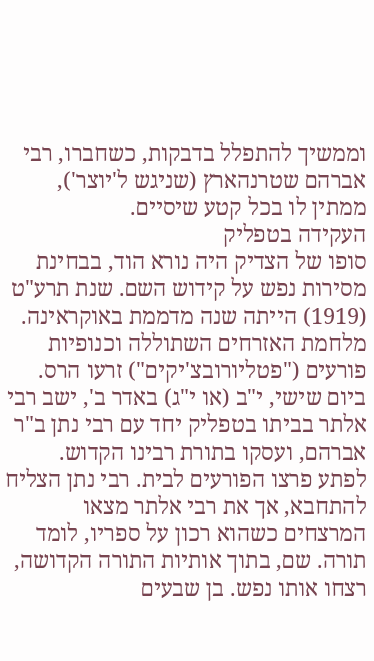וממשיך להתפלל בדבקות, כשחברו, רבי אברהם שטרנהארץ (שניגש ל'יוצר'), ממתין לו בכל קטע שיסיים.
העקידה בטפליק
סופו של הצדיק היה נורא הוד, בבחינת מסירות נפש על קידוש השם. שנת תרע"ט (1919) הייתה שנה מדממת באוקראינה. מלחמת האזרחים השתוללה וכנופיות פורעים ("פטליורובצ'יקים") זרעו הרס. ביום שישי, י"ב (או י"ג) באדר ב', ישב רבי אלתר בביתו בטפליק יחד עם רבי נתן ב"ר אברהם, ועסקו בתורת רבינו הקדוש.
לפתע פרצו הפורעים לבית. רבי נתן הצליח להתחבא, אך את רבי אלתר מצאו המרצחים כשהוא רכון על ספריו, לומד תורה. שם, בתוך אותיות התורה הקדושה, רצחו אותו נפש. בן שבעים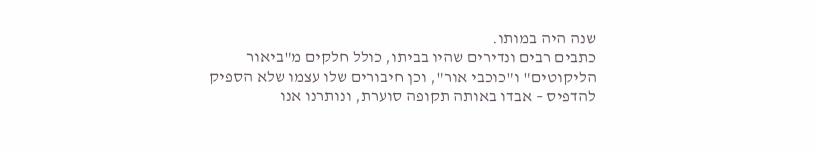שנה היה במותו.
כתבים רבים ונדירים שהיו בביתו, כולל חלקים מ"ביאור הליקוטים" ו"כוכבי אור", וכן חיבורים שלו עצמו שלא הספיק להדפיס – אבדו באותה תקופה סוערת, ונותרנו אנו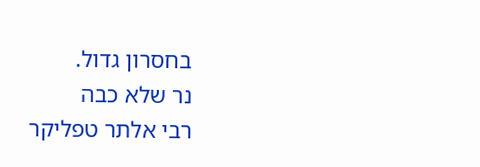בחסרון גדול.
נר שלא כבה
רבי אלתר טפליקר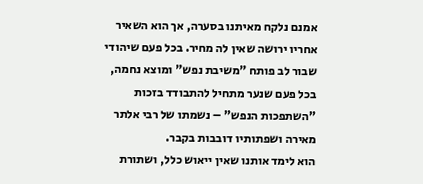אמנם נלקח מאיתנו בסערה, אך הוא השאיר אחריו ירושה שאין לה מחיר. בכל פעם שיהודי שבור לב פותח "משיבת נפש" ומוצא נחמה, בכל פעם שנער מתחיל להתבודד בזכות "השתפכות הנפש" – נשמתו של רבי אלתר מאירה ושפתותיו דובבות בקבר.
הוא לימד אותנו שאין ייאוש כלל, ושתורת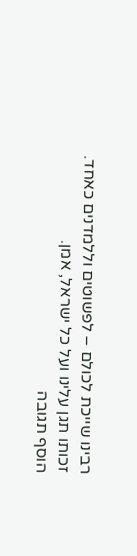רבינו שייכת לכולם – לפשוטים וללמדנים כאחד.
זכותו תגן עלינו ועל כל ישראל, אמן.
הוסף תגובה